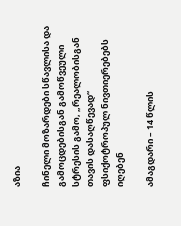აზია

ჩინელი მოზარდები სწავლისა და გამოცდებისგან გამოწვეული სტრესის გამო, „რეალობისგან თავის დასაღწევად“ ფსიქოტროპულ ნივთიერებებს იღებენ

ამაგდარი – 14 წლის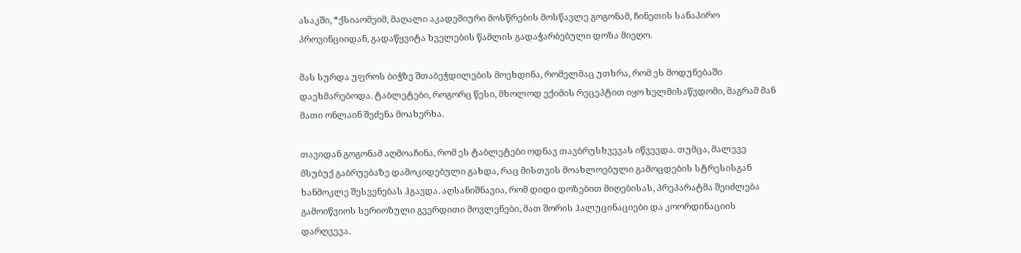ასაკში, *ქსიაომეიმ, მაღალი აკადემიური მოსწრების მოსწავლე გოგონამ, ჩინეთის სანაპირო პროვინციიდან, გადაწყვიტა ხველების წამლის გადაჭარბებული დოზა მიეღო.

მას სურდა უფროს ბიჭზე შთაბეჭდილების მოეხდინა, რომელმაც უთხრა, რომ ეს მოდუნებაში დაეხმარებოდა. ტაბლეტები, როგორც წესი, მხოლოდ ექიმის რეცეპტით იყო ხელმისაწვდომი, მაგრამ მან მათი ონლაინ შეძენა მოახერხა.

თავიდან გოგონამ აღმოაჩინა, რომ ეს ტაბლეტები ოდნავ თავბრუსხვევას იწვევდა. თუმცა, მალევე მსუბუქ გაბრუებაზე დამოკიდებული გახდა, რაც მისთვის მოახლოებული გამოცდების სტრესისგან ხანმოკლე შესვენებას ჰგავდა. აღსანიშნავია, რომ დიდი დოზებით მიღებისას, პრეპარატმა შეიძლება გამოიწვიოს სერიოზული გვერდითი მოვლენები, მათ შორის ჰალუცინაციები და კოორდინაციის დარღვევა.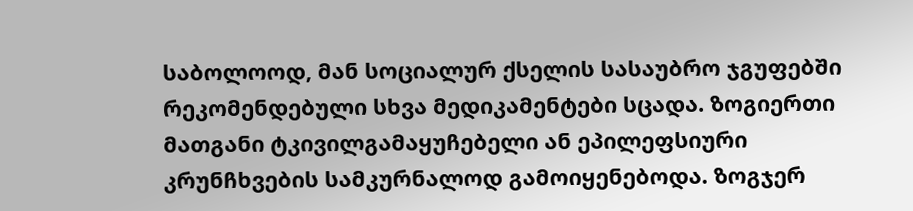საბოლოოდ, მან სოციალურ ქსელის სასაუბრო ჯგუფებში რეკომენდებული სხვა მედიკამენტები სცადა. ზოგიერთი მათგანი ტკივილგამაყუჩებელი ან ეპილეფსიური კრუნჩხვების სამკურნალოდ გამოიყენებოდა. ზოგჯერ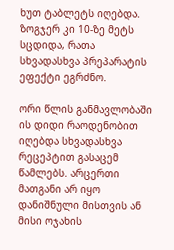ხუთ ტაბლეტს იღებდა. ზოგჯერ კი 10-ზე მეტს სცდიდა, რათა სხვადასხვა პრეპარატის ეფექტი ეგრძნო.

ორი წლის განმავლობაში ის დიდი რაოდენობით იღებდა სხვადასხვა რეცეპტით გასაცემ წამლებს. არცერთი მათგანი არ იყო დანიშნული მისთვის ან მისი ოჯახის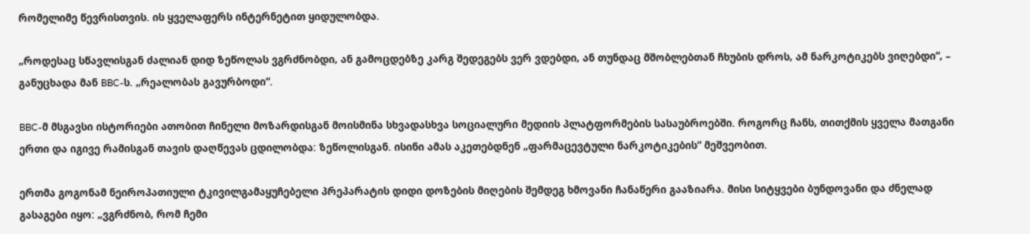რომელიმე წევრისთვის. ის ყველაფერს ინტერნეტით ყიდულობდა.

„როდესაც სწავლისგან ძალიან დიდ ზეწოლას ვგრძნობდი, ან გამოცდებზე კარგ შედეგებს ვერ ვდებდი, ან თუნდაც მშობლებთან ჩხუბის დროს, ამ ნარკოტიკებს ვიღებდი“, – განუცხადა მან BBC-ს. „რეალობას გავურბოდი“.

BBC-მ მსგავსი ისტორიები ათობით ჩინელი მოზარდისგან მოისმინა სხვადასხვა სოციალური მედიის პლატფორმების სასაუბროებში. როგორც ჩანს, თითქმის ყველა მათგანი ერთი და იგივე რამისგან თავის დაღწევას ცდილობდა: ზეწოლისგან. ისინი ამას აკეთებდნენ „ფარმაცევტული ნარკოტიკების“ მეშვეობით.

ერთმა გოგონამ ნეიროპათიული ტკივილგამაყუჩებელი პრეპარატის დიდი დოზების მიღების შემდეგ ხმოვანი ჩანაწერი გააზიარა. მისი სიტყვები ბუნდოვანი და ძნელად გასაგები იყო: „ვგრძნობ, რომ ჩემი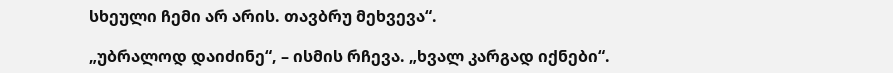სხეული ჩემი არ არის. თავბრუ მეხვევა“.

„უბრალოდ დაიძინე“, – ისმის რჩევა. „ხვალ კარგად იქნები“.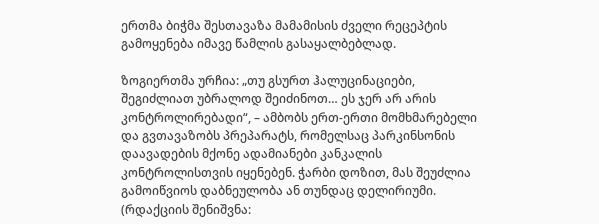ერთმა ბიჭმა შესთავაზა მამამისის ძველი რეცეპტის გამოყენება იმავე წამლის გასაყალბებლად.

ზოგიერთმა ურჩია: „თუ გსურთ ჰალუცინაციები, შეგიძლიათ უბრალოდ შეიძინოთ… ეს ჯერ არ არის კონტროლირებადი“, – ამბობს ერთ-ერთი მომხმარებელი და გვთავაზობს პრეპარატს, რომელსაც პარკინსონის დაავადების მქონე ადამიანები კანკალის კონტროლისთვის იყენებენ. ჭარბი დოზით, მას შეუძლია გამოიწვიოს დაბნეულობა ან თუნდაც დელირიუმი. (რდაქციის შენიშვნა: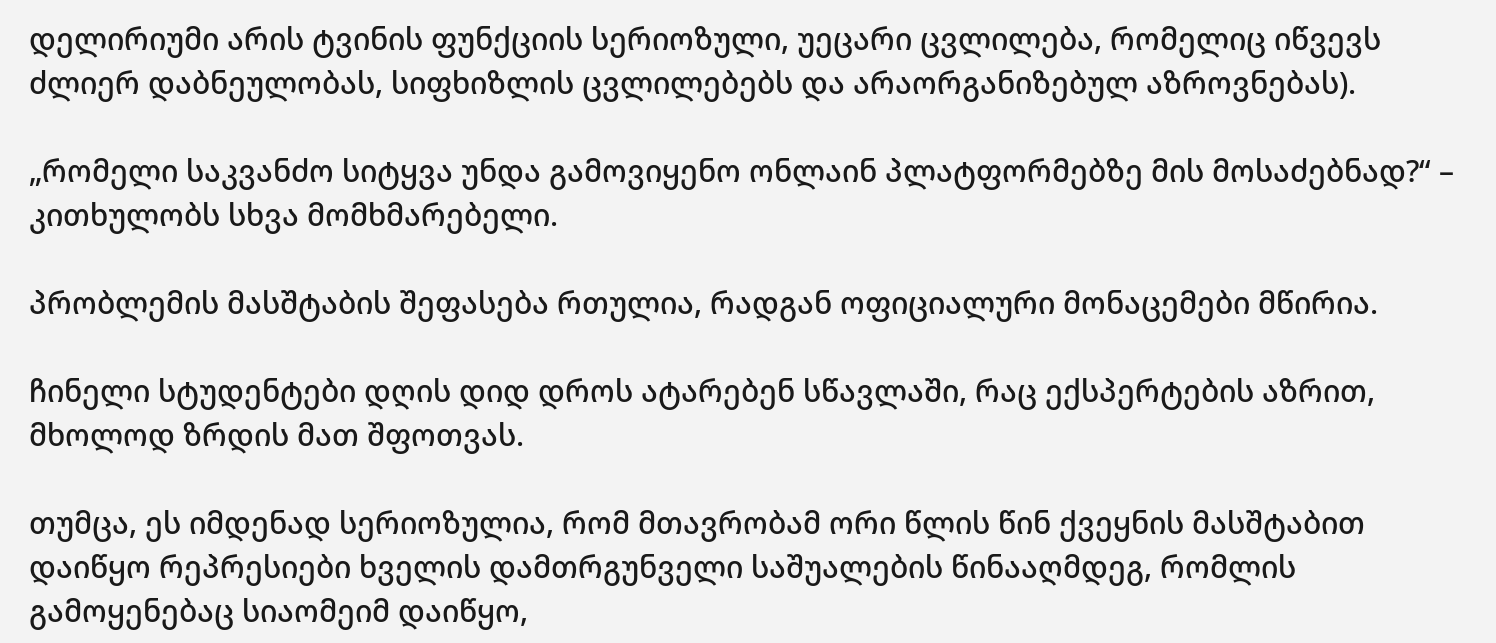დელირიუმი არის ტვინის ფუნქციის სერიოზული, უეცარი ცვლილება, რომელიც იწვევს ძლიერ დაბნეულობას, სიფხიზლის ცვლილებებს და არაორგანიზებულ აზროვნებას).

„რომელი საკვანძო სიტყვა უნდა გამოვიყენო ონლაინ პლატფორმებზე მის მოსაძებნად?“ – კითხულობს სხვა მომხმარებელი.

პრობლემის მასშტაბის შეფასება რთულია, რადგან ოფიციალური მონაცემები მწირია.

ჩინელი სტუდენტები დღის დიდ დროს ატარებენ სწავლაში, რაც ექსპერტების აზრით, მხოლოდ ზრდის მათ შფოთვას.

თუმცა, ეს იმდენად სერიოზულია, რომ მთავრობამ ორი წლის წინ ქვეყნის მასშტაბით დაიწყო რეპრესიები ხველის დამთრგუნველი საშუალების წინააღმდეგ, რომლის გამოყენებაც სიაომეიმ დაიწყო,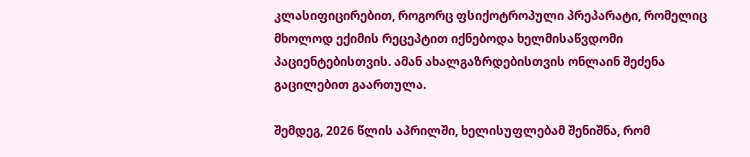კლასიფიცირებით, როგორც ფსიქოტროპული პრეპარატი, რომელიც მხოლოდ ექიმის რეცეპტით იქნებოდა ხელმისაწვდომი პაციენტებისთვის. ამან ახალგაზრდებისთვის ონლაინ შეძენა გაცილებით გაართულა.

შემდეგ, 2026 წლის აპრილში, ხელისუფლებამ შენიშნა, რომ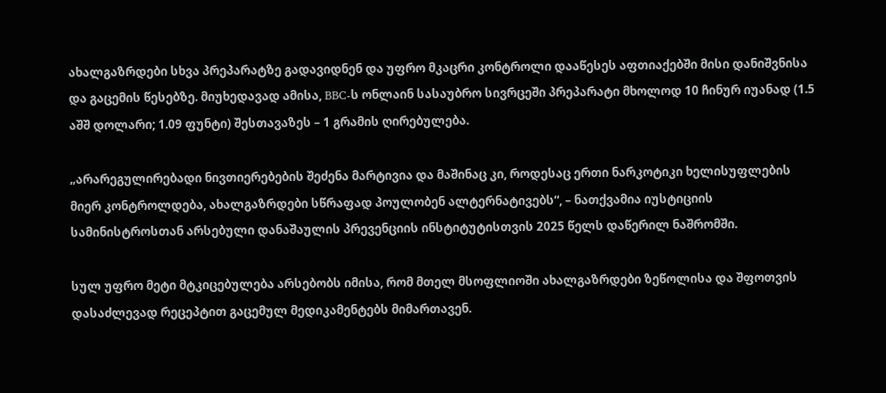ახალგაზრდები სხვა პრეპარატზე გადავიდნენ და უფრო მკაცრი კონტროლი დააწესეს აფთიაქებში მისი დანიშვნისა და გაცემის წესებზე. მიუხედავად ამისა, BBC-ს ონლაინ სასაუბრო სივრცეში პრეპარატი მხოლოდ 10 ჩინურ იუანად (1.5 აშშ დოლარი; 1.09 ფუნტი) შესთავაზეს – 1 გრამის ღირებულება.

„არარეგულირებადი ნივთიერებების შეძენა მარტივია და მაშინაც კი, როდესაც ერთი ნარკოტიკი ხელისუფლების მიერ კონტროლდება, ახალგაზრდები სწრაფად პოულობენ ალტერნატივებს“, – ნათქვამია იუსტიციის სამინისტროსთან არსებული დანაშაულის პრევენციის ინსტიტუტისთვის 2025 წელს დაწერილ ნაშრომში.

სულ უფრო მეტი მტკიცებულება არსებობს იმისა, რომ მთელ მსოფლიოში ახალგაზრდები ზეწოლისა და შფოთვის დასაძლევად რეცეპტით გაცემულ მედიკამენტებს მიმართავენ.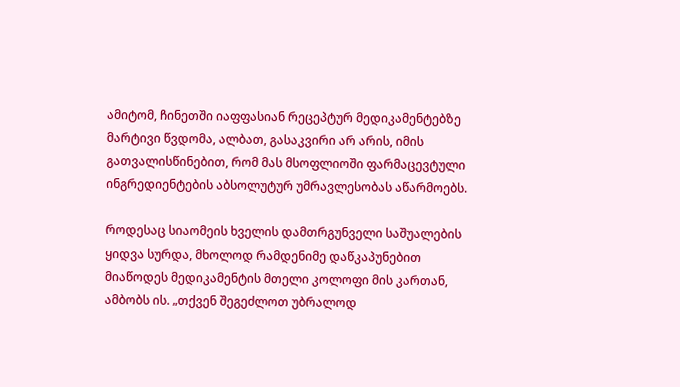ამიტომ, ჩინეთში იაფფასიან რეცეპტურ მედიკამენტებზე მარტივი წვდომა, ალბათ, გასაკვირი არ არის, იმის გათვალისწინებით, რომ მას მსოფლიოში ფარმაცევტული ინგრედიენტების აბსოლუტურ უმრავლესობას აწარმოებს.

როდესაც სიაომეის ხველის დამთრგუნველი საშუალების ყიდვა სურდა, მხოლოდ რამდენიმე დაწკაპუნებით მიაწოდეს მედიკამენტის მთელი კოლოფი მის კართან, ამბობს ის. „თქვენ შეგეძლოთ უბრალოდ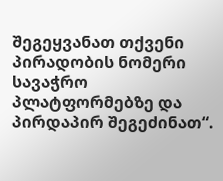შეგეყვანათ თქვენი პირადობის ნომერი სავაჭრო პლატფორმებზე და პირდაპირ შეგეძინათ“.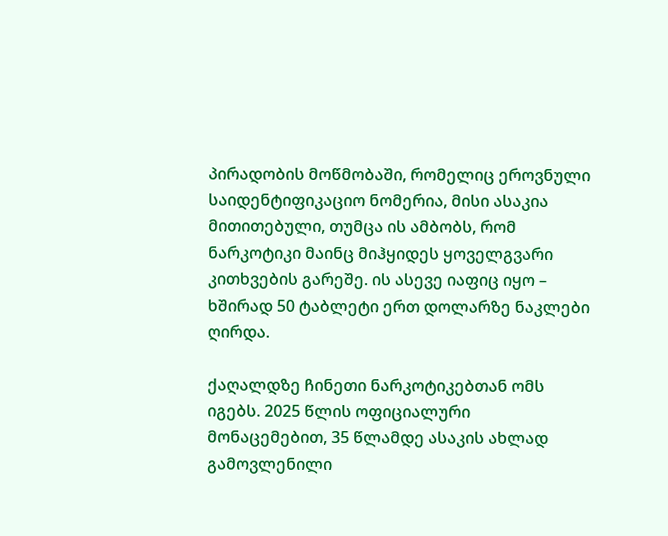პირადობის მოწმობაში, რომელიც ეროვნული საიდენტიფიკაციო ნომერია, მისი ასაკია მითითებული, თუმცა ის ამბობს, რომ ნარკოტიკი მაინც მიჰყიდეს ყოველგვარი კითხვების გარეშე. ის ასევე იაფიც იყო – ხშირად 50 ტაბლეტი ერთ დოლარზე ნაკლები ღირდა.

ქაღალდზე ჩინეთი ნარკოტიკებთან ომს იგებს. 2025 წლის ოფიციალური მონაცემებით, 35 წლამდე ასაკის ახლად გამოვლენილი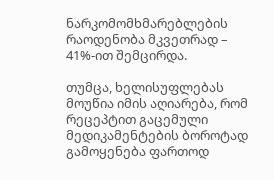ნარკომომხმარებლების რაოდენობა მკვეთრად – 41%-ით შემცირდა.

თუმცა, ხელისუფლებას მოუწია იმის აღიარება, რომ რეცეპტით გაცემული მედიკამენტების ბოროტად გამოყენება ფართოდ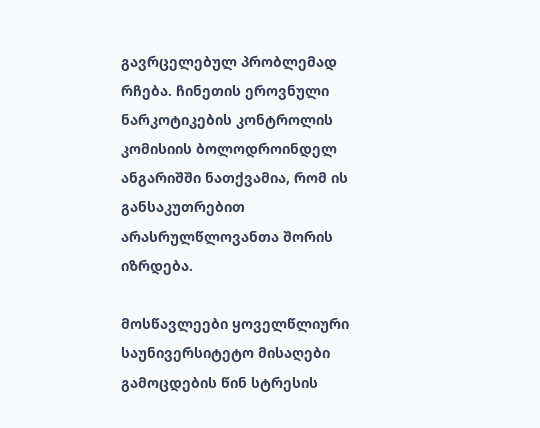გავრცელებულ პრობლემად რჩება. ჩინეთის ეროვნული ნარკოტიკების კონტროლის კომისიის ბოლოდროინდელ ანგარიშში ნათქვამია, რომ ის განსაკუთრებით არასრულწლოვანთა შორის იზრდება.

მოსწავლეები ყოველწლიური საუნივერსიტეტო მისაღები გამოცდების წინ სტრესის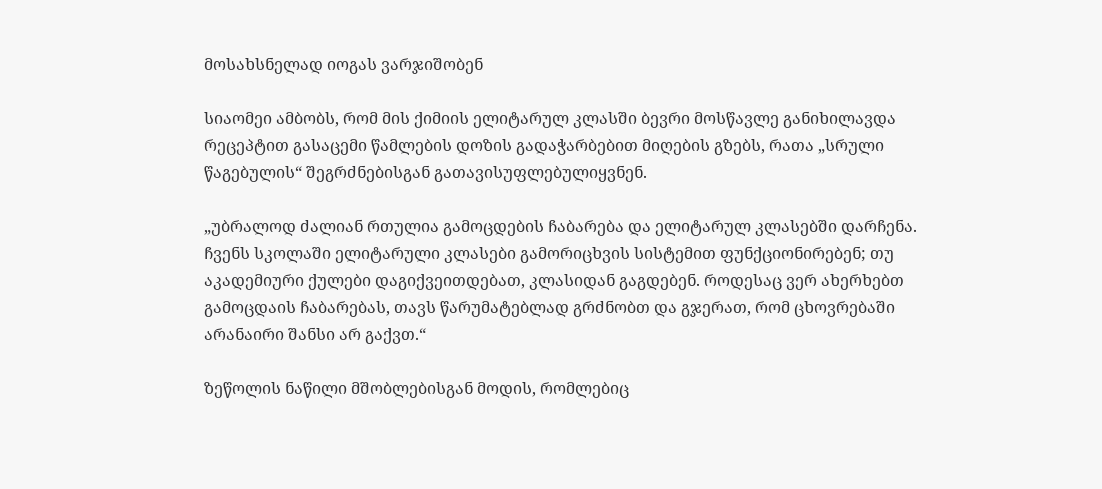მოსახსნელად იოგას ვარჯიშობენ

სიაომეი ამბობს, რომ მის ქიმიის ელიტარულ კლასში ბევრი მოსწავლე განიხილავდა რეცეპტით გასაცემი წამლების დოზის გადაჭარბებით მიღების გზებს, რათა „სრული წაგებულის“ შეგრძნებისგან გათავისუფლებულიყვნენ.

„უბრალოდ ძალიან რთულია გამოცდების ჩაბარება და ელიტარულ კლასებში დარჩენა. ჩვენს სკოლაში ელიტარული კლასები გამორიცხვის სისტემით ფუნქციონირებენ; თუ აკადემიური ქულები დაგიქვეითდებათ, კლასიდან გაგდებენ. როდესაც ვერ ახერხებთ გამოცდაის ჩაბარებას, თავს წარუმატებლად გრძნობთ და გჯერათ, რომ ცხოვრებაში არანაირი შანსი არ გაქვთ.“

ზეწოლის ნაწილი მშობლებისგან მოდის, რომლებიც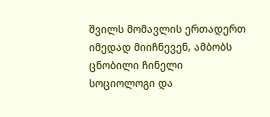შვილს მომავლის ერთადერთ იმედად მიიჩნევენ, ამბობს ცნობილი ჩინელი სოციოლოგი და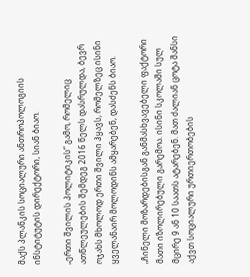მაქს პლანკის სოციალური ანთროპოლოგიის ინსტიტუტის დირექტორი, სიან ბიაო.

„ერთი შვილის პოლიტიკის“ გამო, რომელიც ათწლეულების შემდეგ 2016 წელს დასრულდა, ბევრ ოჯახს მხოლოდ ერთი შვილი ჰყავს, რომელზეც ისინი ყველანაირ მოლოდინს ამყარებენ, დასძენს ბიაო.

„ჩინელი მოზარდებისგან განმასხვავებელი ფაქტორი მათი იზოლირებული გარემოა. ისინი სკოლაში სულ მცირე 9 ან 10 საათს ატარებენ. მათ ძალიან ცოტა შანსი აქვთ სოციალური ურთიერთობების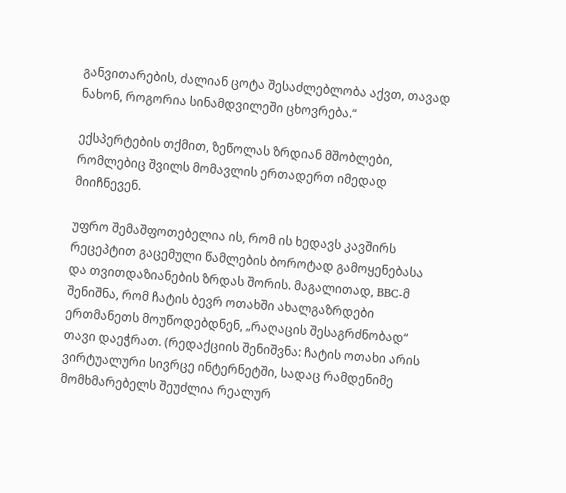განვითარების, ძალიან ცოტა შესაძლებლობა აქვთ, თავად ნახონ, როგორია სინამდვილეში ცხოვრება.“

ექსპერტების თქმით, ზეწოლას ზრდიან მშობლები, რომლებიც შვილს მომავლის ერთადერთ იმედად მიიჩნევენ.

უფრო შემაშფოთებელია ის, რომ ის ხედავს კავშირს რეცეპტით გაცემული წამლების ბოროტად გამოყენებასა და თვითდაზიანების ზრდას შორის. მაგალითად, BBC-მ შენიშნა, რომ ჩატის ბევრ ოთახში ახალგაზრდები ერთმანეთს მოუწოდებდნენ, „რაღაცის შესაგრძნობად“ თავი დაეჭრათ. (რედაქციის შენიშვნა: ჩატის ოთახი არის ვირტუალური სივრცე ინტერნეტში, სადაც რამდენიმე მომხმარებელს შეუძლია რეალურ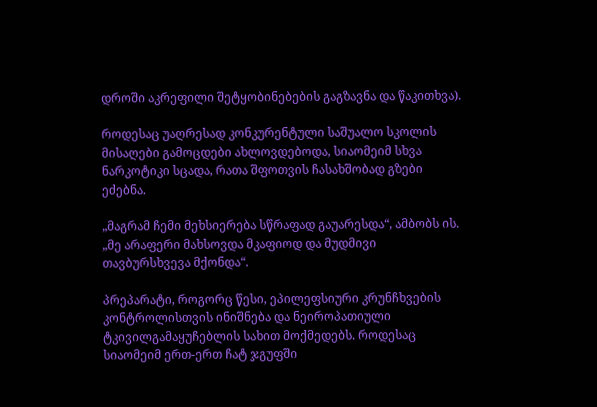დროში აკრეფილი შეტყობინებების გაგზავნა და წაკითხვა).

როდესაც უაღრესად კონკურენტული საშუალო სკოლის მისაღები გამოცდები ახლოვდებოდა, სიაომეიმ სხვა ნარკოტიკი სცადა, რათა შფოთვის ჩასახშობად გზები ეძებნა.

„მაგრამ ჩემი მეხსიერება სწრაფად გაუარესდა“, ამბობს ის. „მე არაფერი მახსოვდა მკაფიოდ და მუდმივი თავბურსხვევა მქონდა“.

პრეპარატი, როგორც წესი, ეპილეფსიური კრუნჩხვების კონტროლისთვის ინიშნება და ნეიროპათიული ტკივილგამაყუჩებლის სახით მოქმედებს. როდესაც სიაომეიმ ერთ-ერთ ჩატ ჯგუფში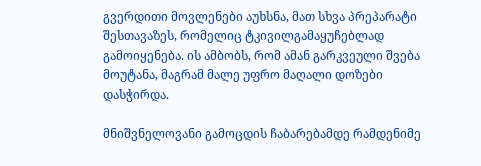გვერდითი მოვლენები აუხსნა, მათ სხვა პრეპარატი შესთავაზეს, რომელიც ტკივილგამაყუჩებლად გამოიყენება. ის ამბობს, რომ ამან გარკვეული შვება მოუტანა, მაგრამ მალე უფრო მაღალი დოზები დასჭირდა.

მნიშვნელოვანი გამოცდის ჩაბარებამდე რამდენიმე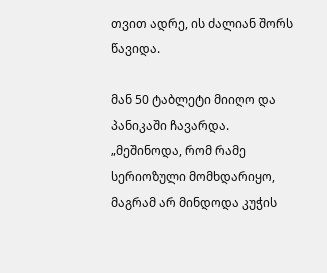თვით ადრე, ის ძალიან შორს წავიდა.

მან 50 ტაბლეტი მიიღო და პანიკაში ჩავარდა. „მეშინოდა, რომ რამე სერიოზული მომხდარიყო, მაგრამ არ მინდოდა კუჭის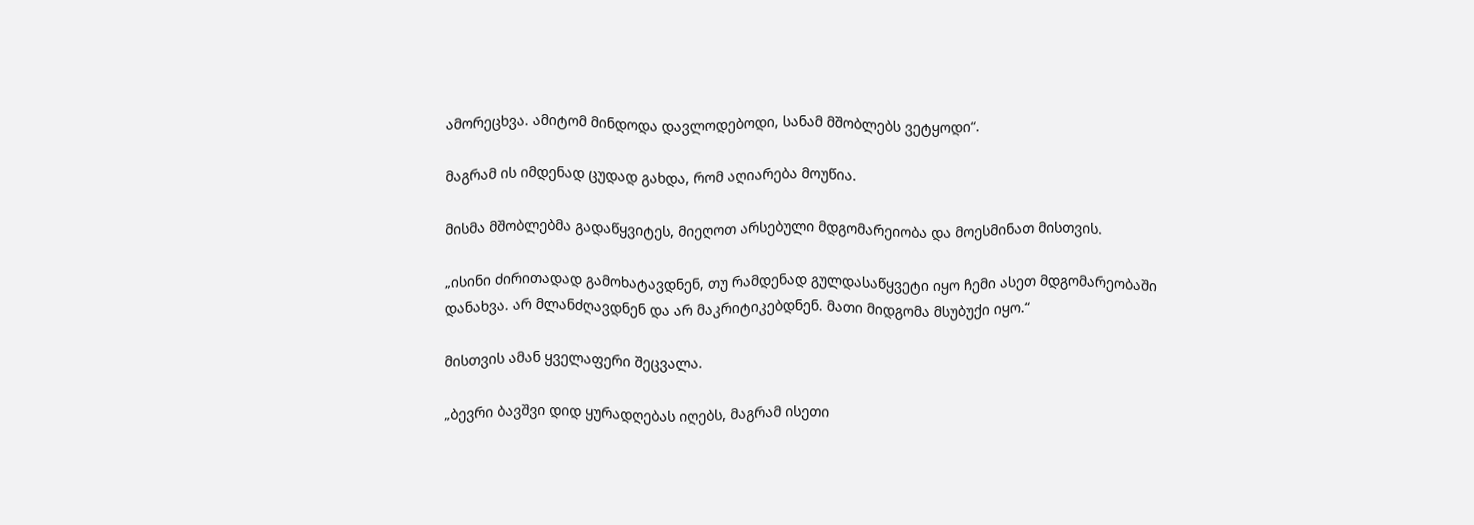ამორეცხვა. ამიტომ მინდოდა დავლოდებოდი, სანამ მშობლებს ვეტყოდი“.

მაგრამ ის იმდენად ცუდად გახდა, რომ აღიარება მოუწია.

მისმა მშობლებმა გადაწყვიტეს, მიეღოთ არსებული მდგომარეიობა და მოესმინათ მისთვის.

„ისინი ძირითადად გამოხატავდნენ, თუ რამდენად გულდასაწყვეტი იყო ჩემი ასეთ მდგომარეობაში დანახვა. არ მლანძღავდნენ და არ მაკრიტიკებდნენ. მათი მიდგომა მსუბუქი იყო.“

მისთვის ამან ყველაფერი შეცვალა.

„ბევრი ბავშვი დიდ ყურადღებას იღებს, მაგრამ ისეთი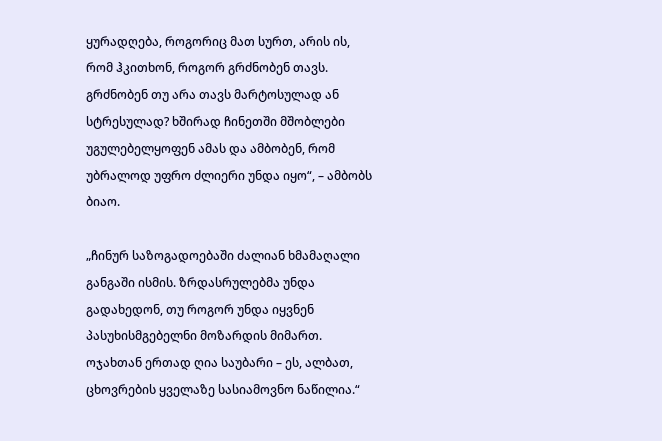ყურადღება, როგორიც მათ სურთ, არის ის, რომ ჰკითხონ, როგორ გრძნობენ თავს. გრძნობენ თუ არა თავს მარტოსულად ან სტრესულად? ხშირად ჩინეთში მშობლები უგულებელყოფენ ამას და ამბობენ, რომ უბრალოდ უფრო ძლიერი უნდა იყო“, – ამბობს ბიაო.

„ჩინურ საზოგადოებაში ძალიან ხმამაღალი განგაში ისმის. ზრდასრულებმა უნდა გადახედონ, თუ როგორ უნდა იყვნენ პასუხისმგებელნი მოზარდის მიმართ. ოჯახთან ერთად ღია საუბარი – ეს, ალბათ, ცხოვრების ყველაზე სასიამოვნო ნაწილია.“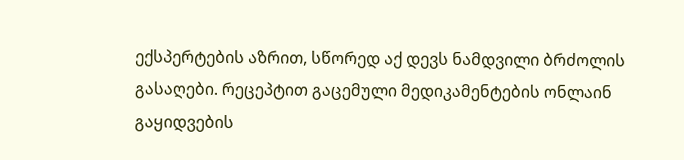ექსპერტების აზრით, სწორედ აქ დევს ნამდვილი ბრძოლის გასაღები. რეცეპტით გაცემული მედიკამენტების ონლაინ გაყიდვების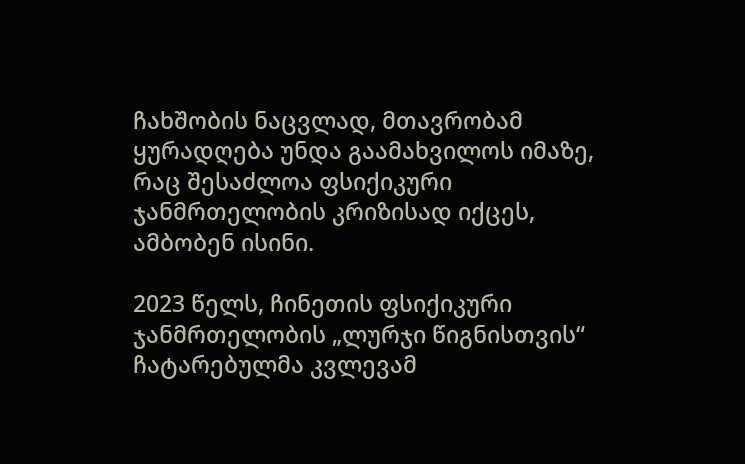ჩახშობის ნაცვლად, მთავრობამ ყურადღება უნდა გაამახვილოს იმაზე, რაც შესაძლოა ფსიქიკური ჯანმრთელობის კრიზისად იქცეს, ამბობენ ისინი.

2023 წელს, ჩინეთის ფსიქიკური ჯანმრთელობის „ლურჯი წიგნისთვის“ ჩატარებულმა კვლევამ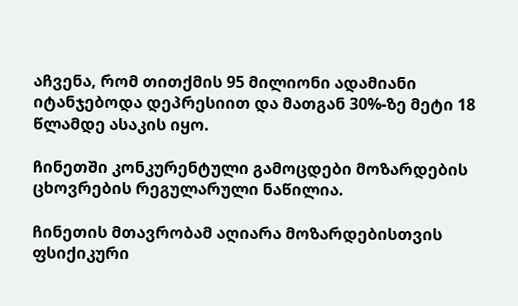აჩვენა, რომ თითქმის 95 მილიონი ადამიანი იტანჯებოდა დეპრესიით და მათგან 30%-ზე მეტი 18 წლამდე ასაკის იყო.

ჩინეთში კონკურენტული გამოცდები მოზარდების ცხოვრების რეგულარული ნაწილია.

ჩინეთის მთავრობამ აღიარა მოზარდებისთვის ფსიქიკური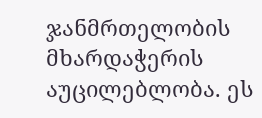ჯანმრთელობის მხარდაჭერის აუცილებლობა. ეს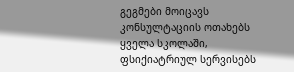გეგმები მოიცავს კონსულტაციის ოთახებს ყველა სკოლაში, ფსიქიატრიულ სერვისებს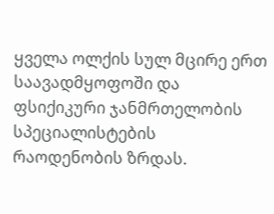ყველა ოლქის სულ მცირე ერთ საავადმყოფოში და ფსიქიკური ჯანმრთელობის სპეციალისტების რაოდენობის ზრდას.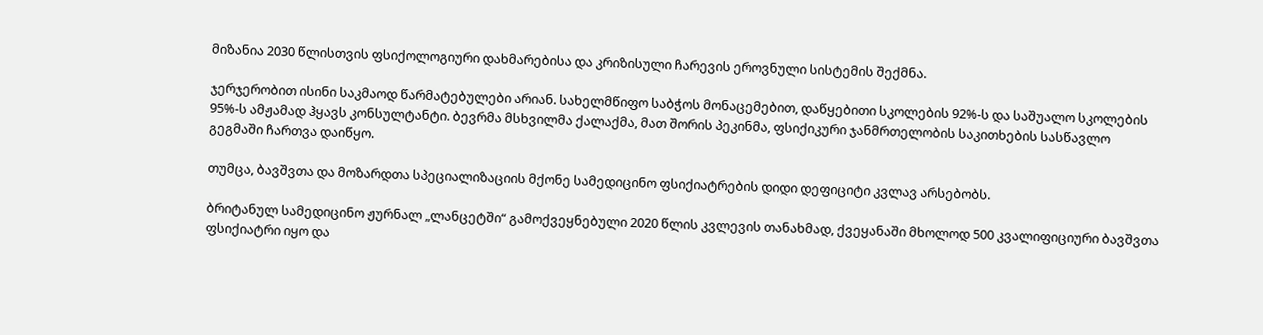მიზანია 2030 წლისთვის ფსიქოლოგიური დახმარებისა და კრიზისული ჩარევის ეროვნული სისტემის შექმნა.

ჯერჯერობით ისინი საკმაოდ წარმატებულები არიან. სახელმწიფო საბჭოს მონაცემებით, დაწყებითი სკოლების 92%-ს და საშუალო სკოლების 95%-ს ამჟამად ჰყავს კონსულტანტი. ბევრმა მსხვილმა ქალაქმა, მათ შორის პეკინმა, ფსიქიკური ჯანმრთელობის საკითხების სასწავლო გეგმაში ჩართვა დაიწყო.

თუმცა, ბავშვთა და მოზარდთა სპეციალიზაციის მქონე სამედიცინო ფსიქიატრების დიდი დეფიციტი კვლავ არსებობს.

ბრიტანულ სამედიცინო ჟურნალ „ლანცეტში“ გამოქვეყნებული 2020 წლის კვლევის თანახმად, ქვეყანაში მხოლოდ 500 კვალიფიციური ბავშვთა ფსიქიატრი იყო და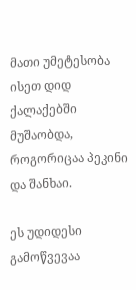მათი უმეტესობა ისეთ დიდ ქალაქებში მუშაობდა, როგორიცაა პეკინი და შანხაი.

ეს უდიდესი გამოწვევაა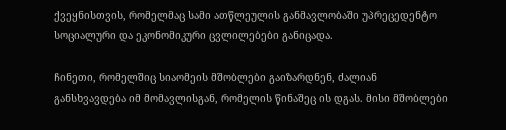ქვეყნისთვის, რომელმაც სამი ათწლეულის განმავლობაში უპრეცედენტო სოციალური და ეკონომიკური ცვლილებები განიცადა.

ჩინეთი, რომელშიც სიაომეის მშობლები გაიზარდნენ, ძალიან განსხვავდება იმ მომავლისგან, რომელის წინაშეც ის დგას. მისი მშობლები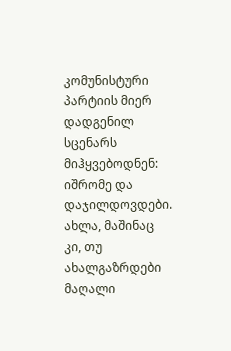კომუნისტური პარტიის მიერ დადგენილ სცენარს მიჰყვებოდნენ: იშრომე და დაჯილდოვდები. ახლა, მაშინაც კი, თუ ახალგაზრდები მაღალი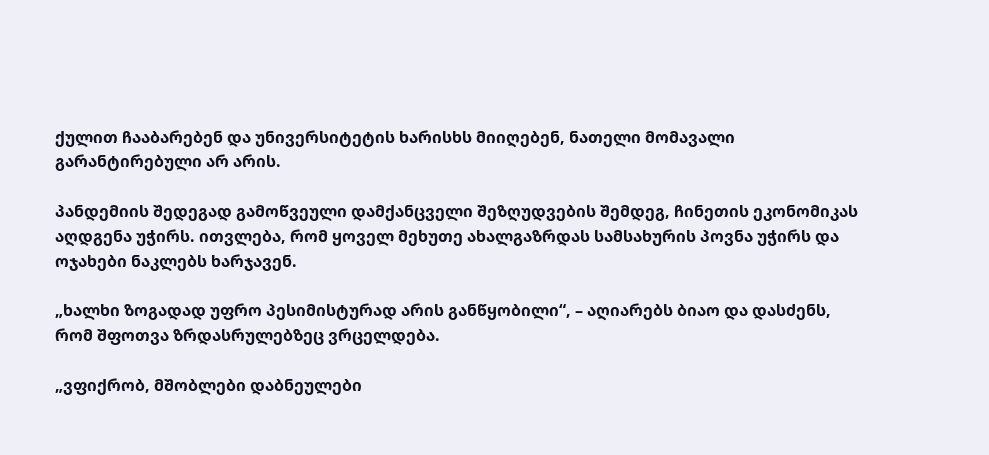ქულით ჩააბარებენ და უნივერსიტეტის ხარისხს მიიღებენ, ნათელი მომავალი გარანტირებული არ არის.

პანდემიის შედეგად გამოწვეული დამქანცველი შეზღუდვების შემდეგ, ჩინეთის ეკონომიკას აღდგენა უჭირს. ითვლება, რომ ყოველ მეხუთე ახალგაზრდას სამსახურის პოვნა უჭირს და ოჯახები ნაკლებს ხარჯავენ.

„ხალხი ზოგადად უფრო პესიმისტურად არის განწყობილი“, – აღიარებს ბიაო და დასძენს, რომ შფოთვა ზრდასრულებზეც ვრცელდება.

„ვფიქრობ, მშობლები დაბნეულები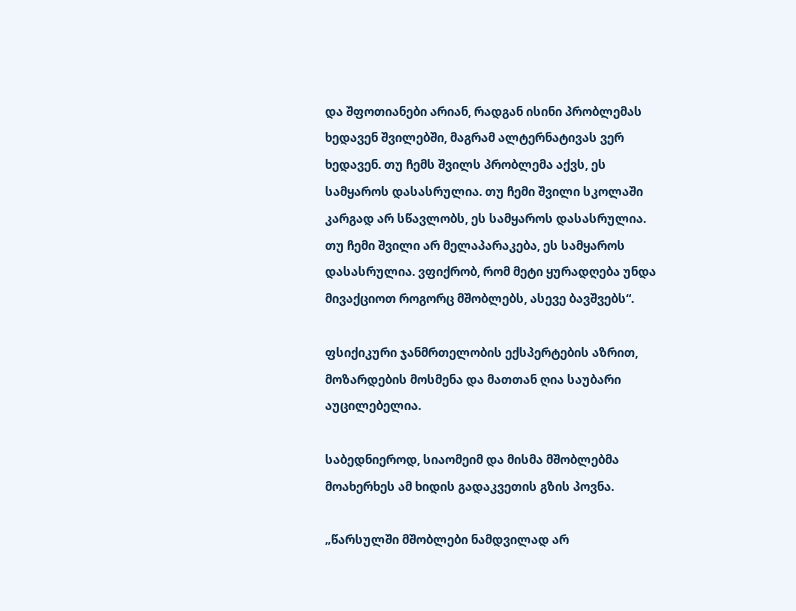და შფოთიანები არიან, რადგან ისინი პრობლემას ხედავენ შვილებში, მაგრამ ალტერნატივას ვერ ხედავენ. თუ ჩემს შვილს პრობლემა აქვს, ეს სამყაროს დასასრულია. თუ ჩემი შვილი სკოლაში კარგად არ სწავლობს, ეს სამყაროს დასასრულია. თუ ჩემი შვილი არ მელაპარაკება, ეს სამყაროს დასასრულია. ვფიქრობ, რომ მეტი ყურადღება უნდა მივაქციოთ როგორც მშობლებს, ასევე ბავშვებს“.

ფსიქიკური ჯანმრთელობის ექსპერტების აზრით, მოზარდების მოსმენა და მათთან ღია საუბარი აუცილებელია.

საბედნიეროდ, სიაომეიმ და მისმა მშობლებმა მოახერხეს ამ ხიდის გადაკვეთის გზის პოვნა.

„წარსულში მშობლები ნამდვილად არ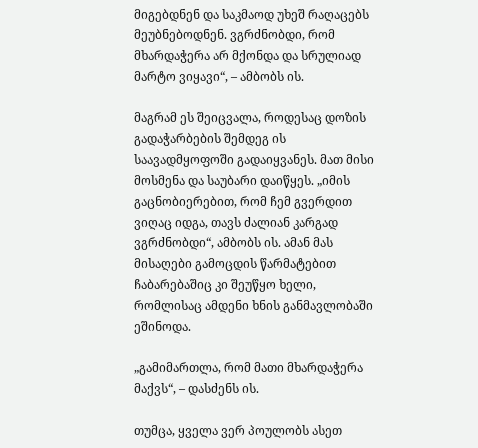მიგებდნენ და საკმაოდ უხეშ რაღაცებს მეუბნებოდნენ. ვგრძნობდი, რომ მხარდაჭერა არ მქონდა და სრულიად მარტო ვიყავი“, – ამბობს ის.

მაგრამ ეს შეიცვალა, როდესაც დოზის გადაჭარბების შემდეგ ის საავადმყოფოში გადაიყვანეს. მათ მისი მოსმენა და საუბარი დაიწყეს. „იმის გაცნობიერებით, რომ ჩემ გვერდით ვიღაც იდგა, თავს ძალიან კარგად ვგრძნობდი“, ამბობს ის. ამან მას მისაღები გამოცდის წარმატებით ჩაბარებაშიც კი შეუწყო ხელი, რომლისაც ამდენი ხნის განმავლობაში ეშინოდა.

„გამიმართლა, რომ მათი მხარდაჭერა მაქვს“, – დასძენს ის.

თუმცა, ყველა ვერ პოულობს ასეთ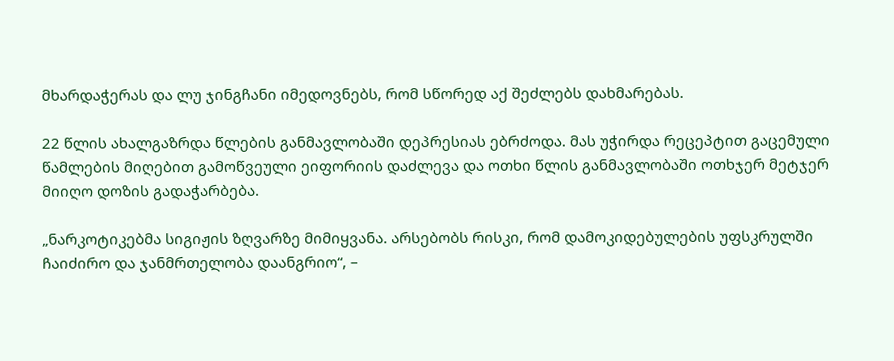მხარდაჭერას და ლუ ჯინგჩანი იმედოვნებს, რომ სწორედ აქ შეძლებს დახმარებას.

22 წლის ახალგაზრდა წლების განმავლობაში დეპრესიას ებრძოდა. მას უჭირდა რეცეპტით გაცემული წამლების მიღებით გამოწვეული ეიფორიის დაძლევა და ოთხი წლის განმავლობაში ოთხჯერ მეტჯერ მიიღო დოზის გადაჭარბება.

„ნარკოტიკებმა სიგიჟის ზღვარზე მიმიყვანა. არსებობს რისკი, რომ დამოკიდებულების უფსკრულში ჩაიძირო და ჯანმრთელობა დაანგრიო“, –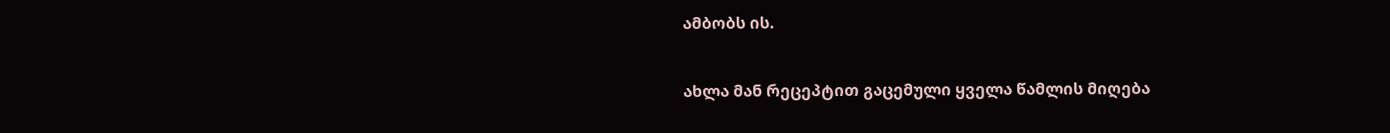ამბობს ის.

ახლა მან რეცეპტით გაცემული ყველა წამლის მიღება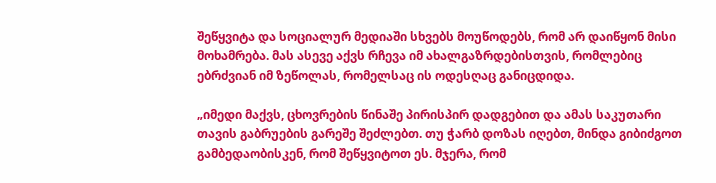შეწყვიტა და სოციალურ მედიაში სხვებს მოუწოდებს, რომ არ დაიწყონ მისი მოხამრება. მას ასევე აქვს რჩევა იმ ახალგაზრდებისთვის, რომლებიც ებრძვიან იმ ზეწოლას, რომელსაც ის ოდესღაც განიცდიდა.

„იმედი მაქვს, ცხოვრების წინაშე პირისპირ დადგებით და ამას საკუთარი თავის გაბრუების გარეშე შეძლებთ. თუ ჭარბ დოზას იღებთ, მინდა გიბიძგოთ გამბედაობისკენ, რომ შეწყვიტოთ ეს. მჯერა, რომ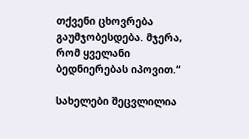თქვენი ცხოვრება გაუმჯობესდება. მჯერა, რომ ყველანი ბედნიერებას იპოვით.“

სახელები შეცვლილია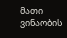მათი ვინაობის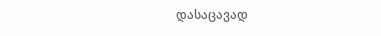დასაცავად